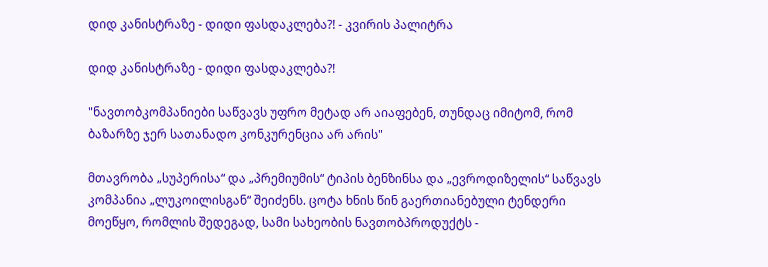დიდ კანისტრაზე - დიდი ფასდაკლება?! - კვირის პალიტრა

დიდ კანისტრაზე - დიდი ფასდაკლება?!

"ნავთობკომპანიები საწვავს უფრო მეტად არ აიაფებენ, თუნდაც იმიტომ, რომ ბაზარზე ჯერ სათანადო კონკურენცია არ არის"

მთავრობა „სუპერისა“ და „პრემიუმის“ ტიპის ბენზინსა და „ევროდიზელის“ საწვავს კომპანია „ლუკოილისგან“ შეიძენს. ცოტა ხნის წინ გაერთიანებული ტენდერი მოეწყო, რომლის შედეგად, სამი სახეობის ნავთობპროდუქტს -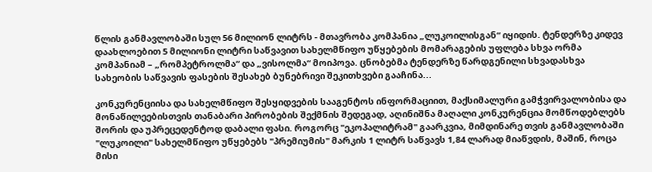წლის განმავლობაში სულ 56 მილიონ ლიტრს - მთავრობა კომპანია „ლუკოილისგან“ იყიდის. ტენდერზე კიდევ დაახლოებით 5 მილიონი ლიტრი საწვავით სახელმწიფო უწყებების მომარაგების უფლება სხვა ორმა კომპანიამ – „რომპეტროლმა“ და „ვისოლმა“ მოიპოვა. ცნობებმა ტენდერზე წარდგენილი სხვადასხვა სახეობის საწვავის ფასების შესახებ ბუნებრივი შეკითხვები გააჩინა...

კონკურენციისა და სახელმწიფო შესყიდვების სააგენტოს ინფორმაციით, მაქსიმალური გამჭვირვალობისა და მონაწილეებისთვის თანაბარი პირობების შექმნის შედეგად, აღინიშნა მაღალი კონკურენცია მომწოდებლებს შორის და უპრეცედენტოდ დაბალი ფასი. როგორც "ეკოპალიტრამ" გაარკვია, მიმდინარე თვის განმავლობაში "ლუკოილი" სახელმწიფო უწყებებს "პრემიუმის" მარკის 1 ლიტრ საწვავს 1,84 ლარად მიაწვდის, მაშინ, როცა მისი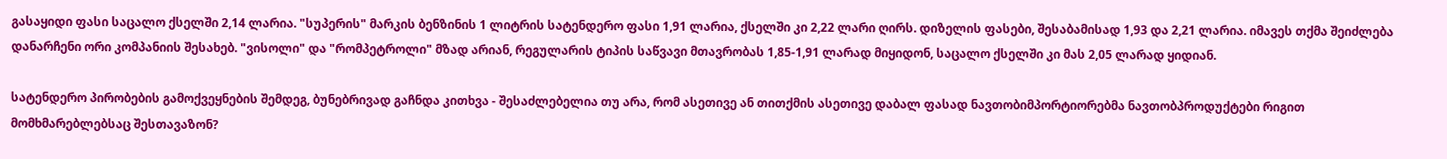გასაყიდი ფასი საცალო ქსელში 2,14 ლარია. "სუპერის" მარკის ბენზინის 1 ლიტრის სატენდერო ფასი 1,91 ლარია, ქსელში კი 2,22 ლარი ღირს. დიზელის ფასები, შესაბამისად 1,93 და 2,21 ლარია. იმავეს თქმა შეიძლება დანარჩენი ორი კომპანიის შესახებ. "ვისოლი" და "რომპეტროლი" მზად არიან, რეგულარის ტიპის საწვავი მთავრობას 1,85-1,91 ლარად მიყიდონ, საცალო ქსელში კი მას 2,05 ლარად ყიდიან.

სატენდერო პირობების გამოქვეყნების შემდეგ, ბუნებრივად გაჩნდა კითხვა - შესაძლებელია თუ არა, რომ ასეთივე ან თითქმის ასეთივე დაბალ ფასად ნავთობიმპორტიორებმა ნავთობპროდუქტები რიგით მომხმარებლებსაც შესთავაზონ?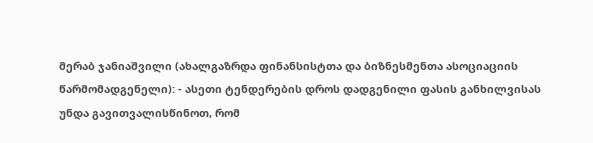მერაბ ჯანიაშვილი (ახალგაზრდა ფინანსისტთა და ბიზნესმენთა ასოციაციის წარმომადგენელი): - ასეთი ტენდერების დროს დადგენილი ფასის განხილვისას უნდა გავითვალისწინოთ, რომ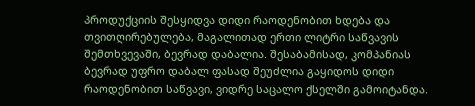პროდუქციის შესყიდვა დიდი რაოდენობით ხდება და თვითღირებულება, მაგალითად ერთი ლიტრი საწვავის შემთხვევაში, ბევრად დაბალია. შესაბამისად, კომპანიას ბევრად უფრო დაბალ ფასად შეუძლია გაყიდოს დიდი რაოდენობით საწვავი, ვიდრე საცალო ქსელში გამოიტანდა.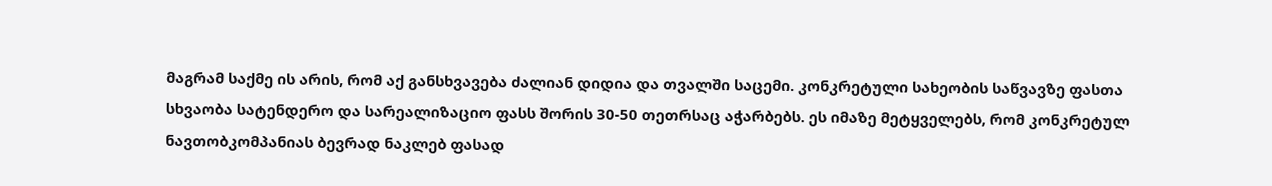მაგრამ საქმე ის არის, რომ აქ განსხვავება ძალიან დიდია და თვალში საცემი. კონკრეტული სახეობის საწვავზე ფასთა სხვაობა სატენდერო და სარეალიზაციო ფასს შორის 30-50 თეთრსაც აჭარბებს. ეს იმაზე მეტყველებს, რომ კონკრეტულ ნავთობკომპანიას ბევრად ნაკლებ ფასად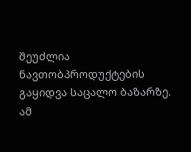შეუძლია ნავთობპროდუქტების გაყიდვა საცალო ბაზარზე. ამ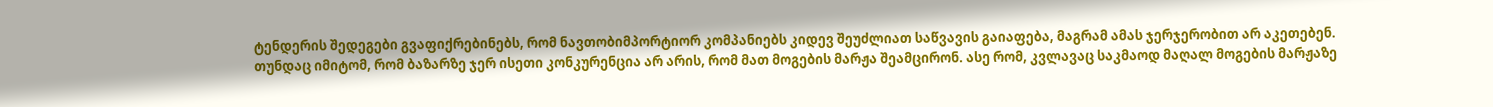ტენდერის შედეგები გვაფიქრებინებს, რომ ნავთობიმპორტიორ კომპანიებს კიდევ შეუძლიათ საწვავის გაიაფება, მაგრამ ამას ჯერჯერობით არ აკეთებენ. თუნდაც იმიტომ, რომ ბაზარზე ჯერ ისეთი კონკურენცია არ არის, რომ მათ მოგების მარჟა შეამცირონ. ასე რომ, კვლავაც საკმაოდ მაღალ მოგების მარჟაზე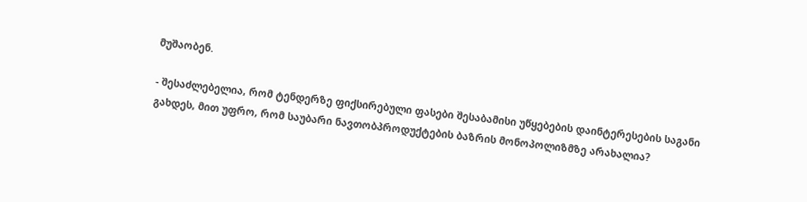მუშაობენ.

- შესაძლებელია, რომ ტენდერზე ფიქსირებული ფასები შესაბამისი უწყებების დაინტერესების საგანი გახდეს, მით უფრო, რომ საუბარი ნავთობპროდუქტების ბაზრის მონოპოლიზმზე არახალია?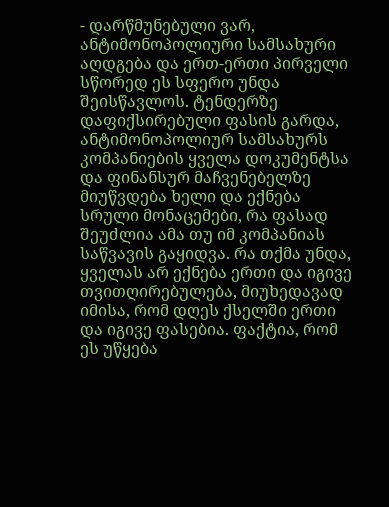- დარწმუნებული ვარ, ანტიმონოპოლიური სამსახური აღდგება და ერთ-ერთი პირველი სწორედ ეს სფერო უნდა შეისწავლოს. ტენდერზე დაფიქსირებული ფასის გარდა, ანტიმონოპოლიურ სამსახურს კომპანიების ყველა დოკუმენტსა და ფინანსურ მაჩვენებელზე მიუწვდება ხელი და ექნება სრული მონაცემები, რა ფასად შეუძლია ამა თუ იმ კომპანიას საწვავის გაყიდვა. რა თქმა უნდა, ყველას არ ექნება ერთი და იგივე თვითღირებულება, მიუხედავად იმისა, რომ დღეს ქსელში ერთი და იგივე ფასებია. ფაქტია, რომ ეს უწყება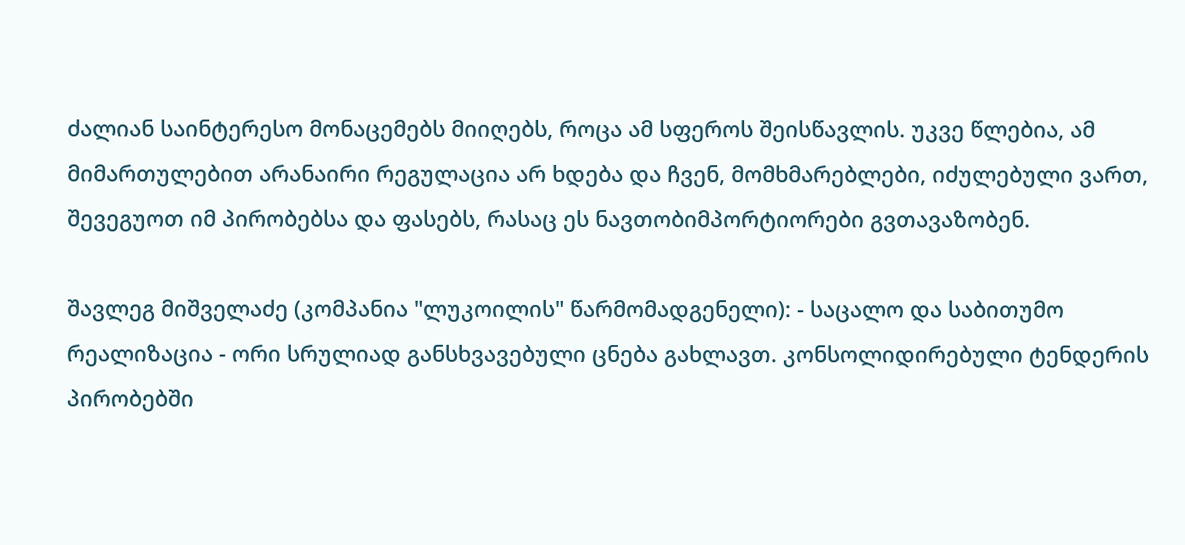ძალიან საინტერესო მონაცემებს მიიღებს, როცა ამ სფეროს შეისწავლის. უკვე წლებია, ამ მიმართულებით არანაირი რეგულაცია არ ხდება და ჩვენ, მომხმარებლები, იძულებული ვართ, შევეგუოთ იმ პირობებსა და ფასებს, რასაც ეს ნავთობიმპორტიორები გვთავაზობენ.

შავლეგ მიშველაძე (კომპანია "ლუკოილის" წარმომადგენელი): - საცალო და საბითუმო რეალიზაცია - ორი სრულიად განსხვავებული ცნება გახლავთ. კონსოლიდირებული ტენდერის პირობებში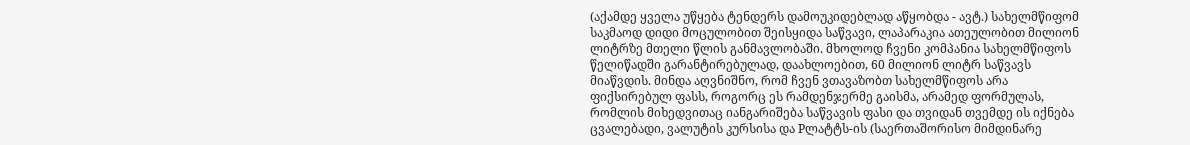(აქამდე ყველა უწყება ტენდერს დამოუკიდებლად აწყობდა - ავტ.) სახელმწიფომ საკმაოდ დიდი მოცულობით შეისყიდა საწვავი, ლაპარაკია ათეულობით მილიონ ლიტრზე მთელი წლის განმავლობაში. მხოლოდ ჩვენი კომპანია სახელმწიფოს წელიწადში გარანტირებულად, დაახლოებით, 60 მილიონ ლიტრ საწვავს მიაწვდის. მინდა აღვნიშნო, რომ ჩვენ ვთავაზობთ სახელმწიფოს არა ფიქსირებულ ფასს, როგორც ეს რამდენჯერმე გაისმა, არამედ ფორმულას, რომლის მიხედვითაც იანგარიშება საწვავის ფასი და თვიდან თვემდე ის იქნება ცვალებადი, ვალუტის კურსისა და Pლატტს-ის (საერთაშორისო მიმდინარე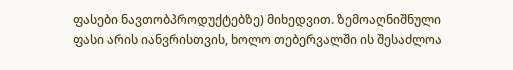ფასები ნავთობპროდუქტებზე) მიხედვით. ზემოაღნიშნული ფასი არის იანვრისთვის, ხოლო თებერვალში ის შესაძლოა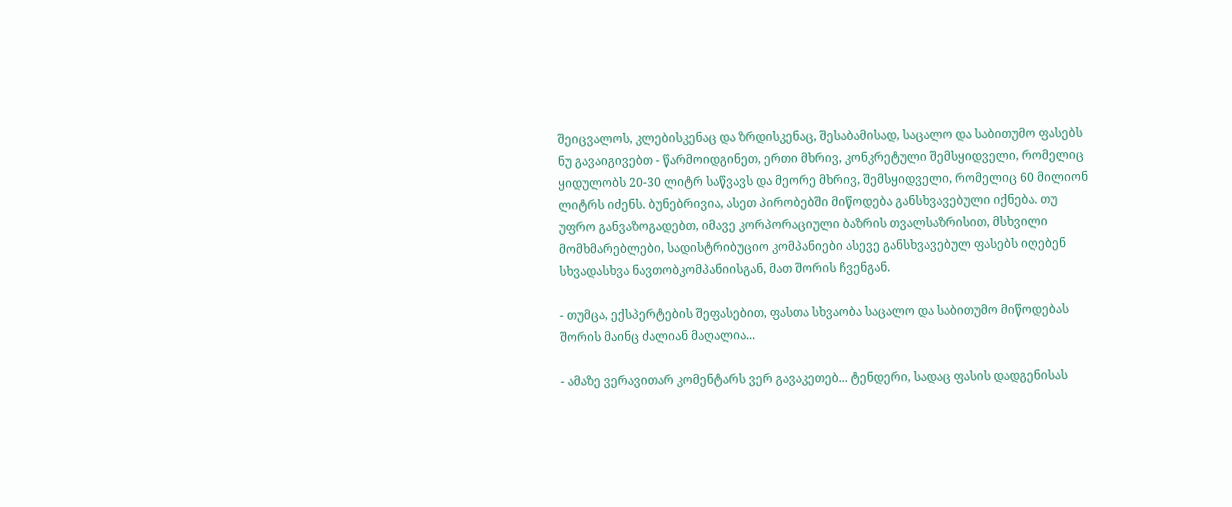შეიცვალოს, კლებისკენაც და ზრდისკენაც, შესაბამისად, საცალო და საბითუმო ფასებს ნუ გავაიგივებთ - წარმოიდგინეთ, ერთი მხრივ, კონკრეტული შემსყიდველი, რომელიც ყიდულობს 20-30 ლიტრ საწვავს და მეორე მხრივ, შემსყიდველი, რომელიც 60 მილიონ ლიტრს იძენს. ბუნებრივია, ასეთ პირობებში მიწოდება განსხვავებული იქნება. თუ უფრო განვაზოგადებთ, იმავე კორპორაციული ბაზრის თვალსაზრისით, მსხვილი მომხმარებლები, სადისტრიბუციო კომპანიები ასევე განსხვავებულ ფასებს იღებენ სხვადასხვა ნავთობკომპანიისგან, მათ შორის ჩვენგან.

- თუმცა, ექსპერტების შეფასებით, ფასთა სხვაობა საცალო და საბითუმო მიწოდებას შორის მაინც ძალიან მაღალია...

- ამაზე ვერავითარ კომენტარს ვერ გავაკეთებ... ტენდერი, სადაც ფასის დადგენისას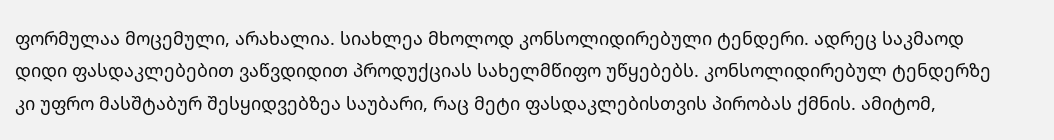ფორმულაა მოცემული, არახალია. სიახლეა მხოლოდ კონსოლიდირებული ტენდერი. ადრეც საკმაოდ დიდი ფასდაკლებებით ვაწვდიდით პროდუქციას სახელმწიფო უწყებებს. კონსოლიდირებულ ტენდერზე კი უფრო მასშტაბურ შესყიდვებზეა საუბარი, რაც მეტი ფასდაკლებისთვის პირობას ქმნის. ამიტომ,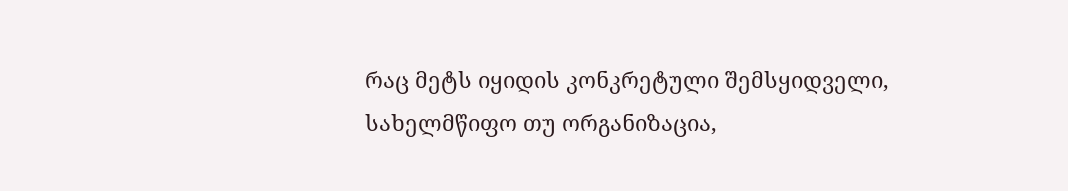რაც მეტს იყიდის კონკრეტული შემსყიდველი, სახელმწიფო თუ ორგანიზაცია,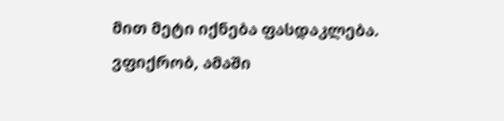მით მეტი იქნება ფასდაკლება. ვფიქრობ, ამაში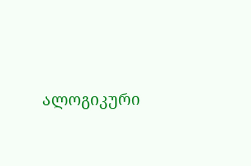ალოგიკური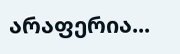არაფერია...